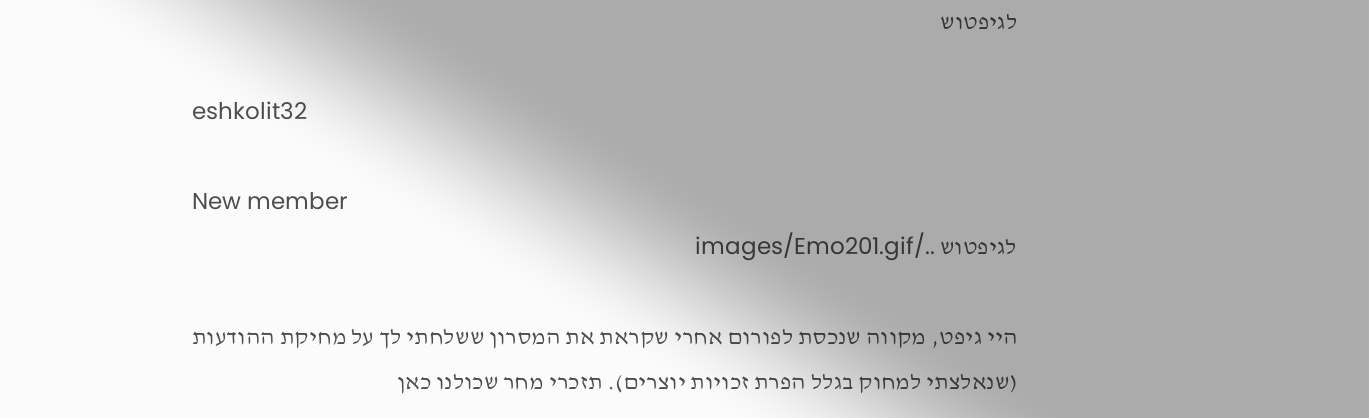לגיפטוש

eshkolit32

New member
לגיפטוש ../images/Emo201.gif

היי גיפט, מקווה שנכסת לפורום אחרי שקראת את המסרון ששלחתי לך על מחיקת ההודעות (שנאלצתי למחוק בגלל הפרת זכויות יוצרים). תזכרי מחר שכולנו כאן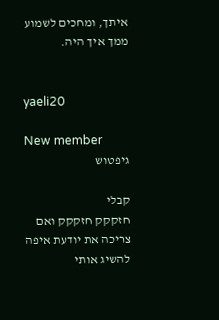איתך, ומחכים לשמוע ממך איך היה.


yaeli20

New member
גיפטוש

קבלי
חזקקק חזקקק ואם צריכה את יודעת איפה להשיג אותי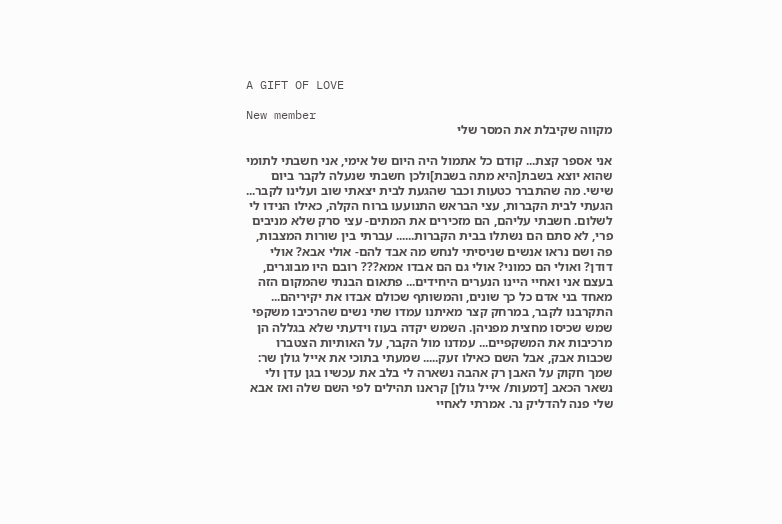A GIFT OF LOVE

New member
מקווה שקיבלת את המסר שלי

אני אספר קצת... קודם כל אתמול היה היום של אימי, אני חשבתי לתומי שהוא יוצא בשבת[היא מתה בשבת]ולכן חשבתי שנעלה לקבר ביום שישי. מה שהתברר כטעות וכבר שהגעת לבית יצאתי שוב ועלינו לקבר... הגעתי לבית הקברות, עצי הבראש התנועעו ברוח הקלה, כאילו הנידו לי לשלום. חשבתי עליהם, הם מזכירים את המתים- עצי סרק שלא מניבים פרי, לא סתם הם נשתלו בבית הקברות...... עברתי בין שורות המצבות, פה ושם נראו אנשים שניסיתי לנחש מה אבד להם- אולי אבא? אולי דודן? ואולי הם כמוני? אולי גם הם אבדו אמא??? רובם היו מבוגרים, בעצם אני ואחיי היינו הנערים היחידים... פתאום הבנתי שהמקום הזה מאחד בני אדם כל כך שונים, והמשותף שכולם אבדו את יקיריהם... התקרבנו לקבר, במרחק קצר מאיתנו עמדו שתי נשים שהרכיבו משקפי שמש שכיסו מחצית מפניהן. השמש יקדה בעוז וידעתי שלא בגללה הן מרכיבות את המשקפיים... עמדנו מול הקבר, על האותיות הצטברו שכבות אבק, אבל השם כאילו זעק..... שמעתי בתוכי את אייל גולן שר: שמך חקוק על האבן רק אהבה נשארה לי בלב את עכשיו בגן עדן ולי נשאר הכאב [דמעות/ אייל גולן] קראנו תהילים לפי השם שלה ואז אבא שלי פנה להדליק נר. אמרתי לאחיי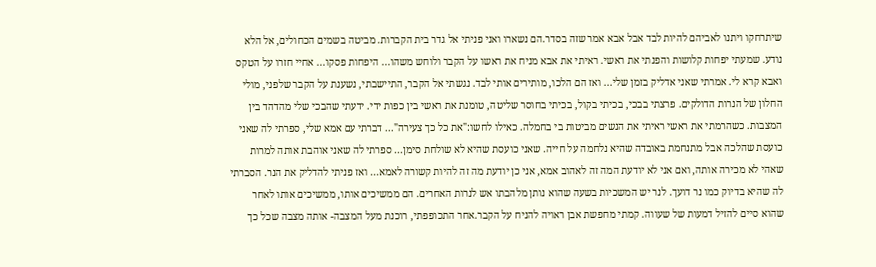שיתרחקו ויתנו לאביהם להיות לבד אבל אבא אמר שזה בסדר.הם נשארו ואני פניתי אל גדר בית הקברות. מביטה בשמים הכחולים, אל הלא נודע. שמעתי יפחות קלושות והפנתי את ראשי. ראיתי את אבא מניח את ראשו על הקבר ולוחש משהו... היפחות פסקו... אחיי חזרו על הטקס ואבא קרא לי. אמרתי שאני אדליק בזמן שלי... ואז הם הלכו, מותירים אותי לבד. נגשתי אל הקבר, התיישבתי, נשענת על הקבר שלפני, מולי החלון של הנרות הדולקים. פרצתי בבכי, בכיתי בקול, בכיתי בחוסר שליטה, טומנת את ראשי בין כפות ידי. ידעתי שהבכי שלי מהדהד בין המצבות. כשהרמתי את ראשי ראיתי את הנשים מביטות בי בחמלה. כאילו לחשו:"את כל כך צעירה"... דברתי עם אמא שלי, ספרתי לה שאני כועסת שהלכה אבל מתנחמת באובדה שהיא נלחמה על חייה. שאני כועסת שהיא לא שולחת סימן... ספרתי לה שאני אוהבת אותה למרות שאהי לא מכירה אותה, ואם אני לא יודעת המה זה לאהוב אמא, אני כן יודעת מה זה להיות קשורה לאמא... ואז פניתי להדליק את הנר. הסברתי לה שהיא בדיוק כמו נר דועך. לנר יש המשכיות בשעה שהוא נותן מלהבתו אש לנרות האחרים. הם ממשיכים אותו, ממשיכים אותו לאחר שהוא סיים להזיל דמעות של שעווה. קמתי מחפשת אבן ראויה להניח על הקבר.אחר התכופפתי, רוכנת מעל המצבה- אותה מצבה שכל כך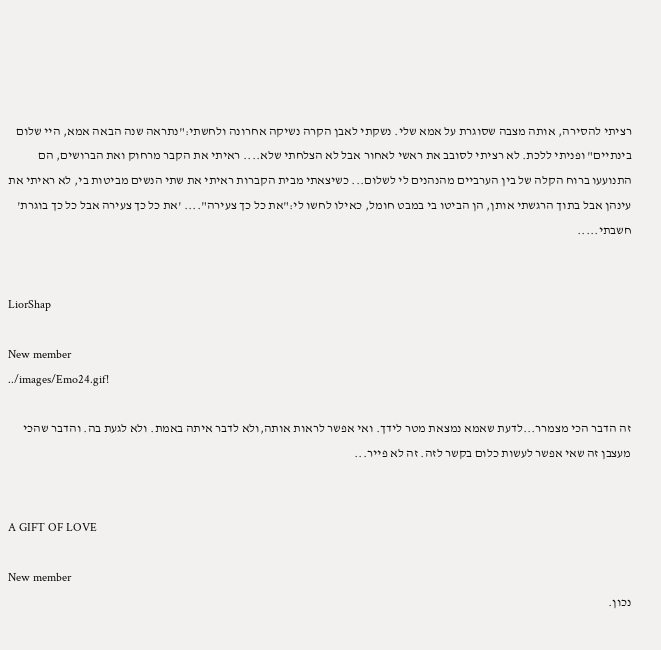רציתי להסירה, אותה מצבה שסוגרת על אמא שלי. נשקתי לאבן הקרה נשיקה אחרונה ולחשתי:"נתראה שנה הבאה אמא, היי שלום בינתיים" ופניתי ללכת. לא רציתי לסובב את ראשי לאחור אבל לא הצלחתי שלא.... ראיתי את הקבר מרחוק ואת הברושים, הם התנועעו ברוח הקלה של בין הערביים מהנהנים לי לשלום... כשיצאתי מבית הקברות ראיתי את שתי הנשים מביטות בי, לא ראיתי את עינהן אבל בתוך הרגשתי אותן, הן הביטו בי במבט חומל, כאילו לחשו לי:"את כל כך צעירה".... 'את כל כך צעירה אבל כל כך בוגרת' חשבתי.....


LiorShap

New member
../images/Emo24.gif!

זה הדבר הכי מצמרר...לדעת שאמא נמצאת מטר לידך. ואי אפשר לראות אותה,ולא לדבר איתה באמת. ולא לגעת בה. והדבר שהכי מעצבן זה שאי אפשר לעשות כלום בקשר לזה. זה לא פייר...


A GIFT OF LOVE

New member
נכון.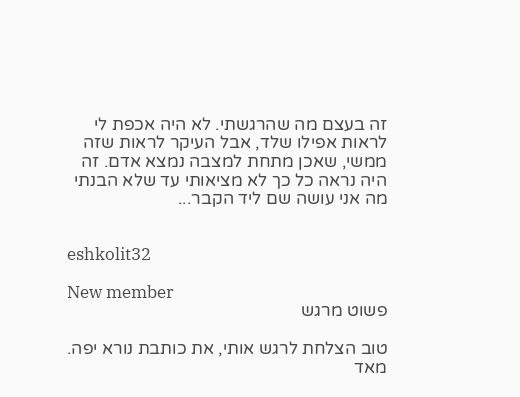זה בעצם מה שהרגשתי. לא היה אכפת לי לראות אפילו שלד, אבל העיקר לראות שזה ממשי, שאכן מתחת למצבה נמצא אדם. זה היה נראה כל כך לא מציאותי עד שלא הבנתי מה אני עושה שם ליד הקבר...


eshkolit32

New member
פשוט מרגש

טוב הצלחת לרגש אותי, את כותבת נורא יפה. מאד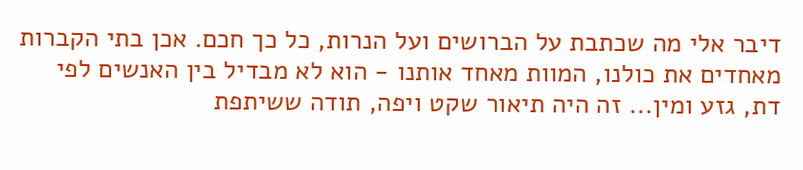דיבר אלי מה שכתבת על הברושים ועל הנרות, כל כך חכם. אכן בתי הקברות מאחדים את כולנו, המוות מאחד אותנו - הוא לא מבדיל בין האנשים לפי דת, גזע ומין... זה היה תיאור שקט ויפה, תודה ששיתפת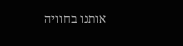אותנו בחוויה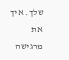שלך. איך את מרגישה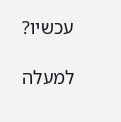עכשיו?

למעלה